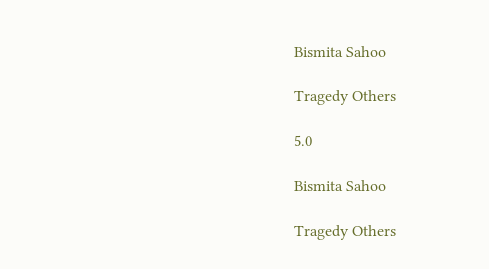Bismita Sahoo

Tragedy Others

5.0

Bismita Sahoo

Tragedy Others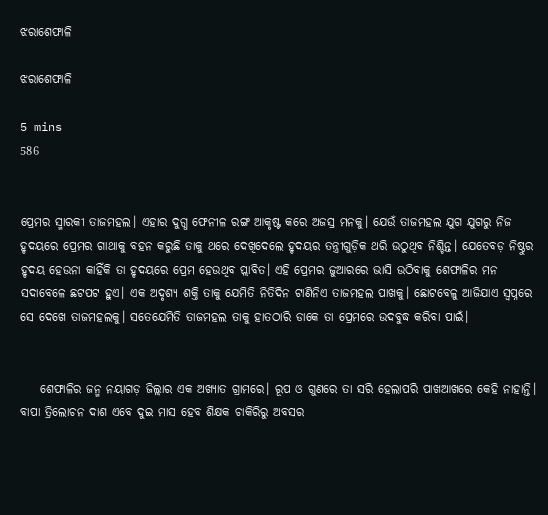ଝରାଶେଫାଳି

ଝରାଶେଫାଳି

5 mins
586


ପ୍ରେମର ସ୍ମାରକୀ ତାଜମହଲ। ଏହାର ଦୁଗ୍ଧ ଫେନୀଳ ରଙ୍ଗ ଆକୃଷ୍ଟ କରେ ଅଜସ୍ର ମନକୁ। ଯେଉଁ ତାଜମହଲ ଯୁଗ ଯୁଗରୁ ନିଜ ହୃଦୟରେ ପ୍ରେମର ଗାଥାକୁ ବହନ କରୁଛି ତାକୁ ଥରେ ଦେଖିଦେଲେ ହୃଦୟର ତନ୍ତ୍ରୀଗୁଡ଼ିକ ଥରି ଉଠୁଥିବ ନିଶ୍ଚିନ୍ତ। ଯେତେବଡ଼ ନିଷ୍ଠୁର ହୃଦୟ ହେଉନା କାହିଁକି ତା ହୃଦୟରେ ପ୍ରେମ ହେଉଥିବ ପ୍ଲାବିତ। ଏହି ପ୍ରେମର ଜୁଆରରେ ଭାସି ଉଠିବାକୁ ଶେଫାଳିର ମନ ସଦାବେଳେ ଛଟପଟ ହୁଏ। ଏକ ଅଦୃଶ୍ୟ ଶକ୍ତି ତାକୁ ଯେମିତି ନିତିଦିନ ଟାଣିନିଏ ତାଜମହଲ ପାଖକୁ। ଛୋଟବେଳୁ ଆଜିଯାଏ ସ୍ୱପ୍ନରେ ସେ ଦେଖେ ତାଜମହଲକୁ। ସତେଯେମିତି ତାଜମହଲ ତାକୁ ହାତଠାରି ଡାକେ ତା ପ୍ରେମରେ ଉଦବୁଦ୍ଧ କରିବା ପାଇଁ।


    ଶେଫାଳିର ଜନ୍ମ ନୟାଗଡ଼ ଜିଲ୍ଲାର ଏକ ଅଖ୍ୟାତ ଗ୍ରାମରେ। ରୂପ ଓ ଗୁଣରେ ତା ସରି ହେଲାପରି ପାଖଆଖରେ କେହି ନାହାନ୍ତି। ବାପା ତ୍ରିଲୋଚନ ଦାଶ ଏବେ ଦୁଇ ମାସ ହେବ ଶିକ୍ଷକ ଚାକିରିରୁ ଅବସର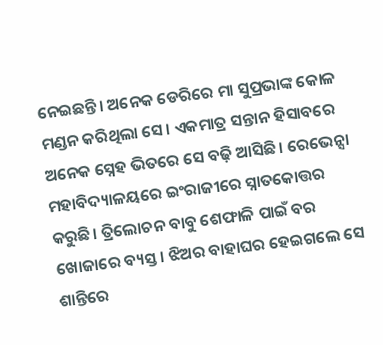ନେଇଛନ୍ତି। ଅନେକ ଡେରିରେ ମା ସୁପ୍ରଭାଙ୍କ କୋଳ ମଣ୍ଡନ କରିଥିଲା ସେ। ଏକମାତ୍ର ସନ୍ତାନ ହିସାବରେ ଅନେକ ସ୍ନେହ ଭିତରେ ସେ ବଢ଼ି ଆସିଛି। ରେଭେନ୍ସା ମହାବିଦ୍ୟାଳୟରେ ଇଂରାଜୀରେ ସ୍ନାତକୋତ୍ତର କରୁଛି। ତ୍ରିଲୋଚନ ବାବୁ ଶେଫାଳି ପାଇଁ ବର ଖୋଜାରେ ବ୍ୟସ୍ତ। ଝିଅର ବାହାଘର ହେଇଗଲେ ସେ ଶାନ୍ତିରେ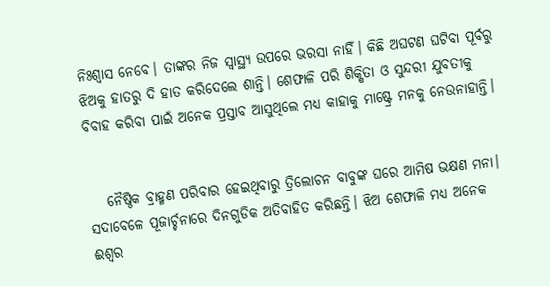ନିଃଶ୍ୱାସ ନେବେ। ତାଙ୍କର ନିଜ ସ୍ୱାସ୍ଥ୍ୟ ଉପରେ ଭରସା ନାହିଁ। କିଛି ଅଘଟଣ ଘଟିବା ପୂର୍ବରୁ ଝିଅକୁ ହାତରୁ ଦି ହାତ କରିଦେଲେ ଶାନ୍ତି। ଶେଫାଳି ପରି ଶିକ୍ଷିତା ଓ ସୁନ୍ଦରୀ ଯୁବତୀକୁ ବିବାହ କରିବା ପାଇଁ ଅନେକ ପ୍ରସ୍ତାବ ଆସୁଥିଲେ ମଧ୍ୟ କାହାକୁ ମାଷ୍ଟ୍ରେ ମନକୁ ନେଉନାହାନ୍ତି।


   ନୈଷ୍ଠିକ ବ୍ରାହ୍ମଣ ପରିବାର ହେଇଥିବାରୁ ତ୍ରିଲୋଚନ ବାବୁଙ୍କ ଘରେ ଆମିଷ ଭକ୍ଷଣ ମନା। ସଦାବେଳେ ପୂଜାର୍ଚ୍ଚନାରେ ଦିନଗୁଡିକ ଅତିବାହିତ କରିଛନ୍ତି। ଝିଅ ଶେଫାଳି ମଧ୍ୟ ଅନେକ ଈଶ୍ୱର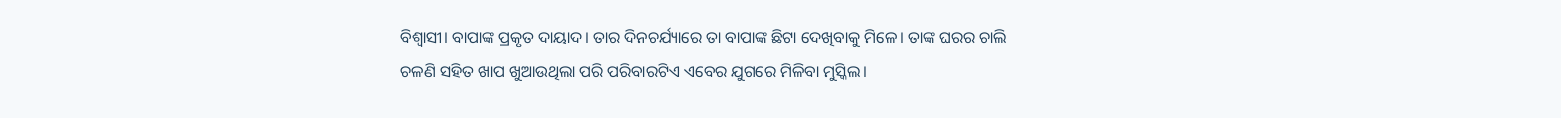ବିଶ୍ୱାସୀ। ବାପାଙ୍କ ପ୍ରକୃତ ଦାୟାଦ। ତାର ଦିନଚର୍ଯ୍ୟାରେ ତା ବାପାଙ୍କ ଛିଟା ଦେଖିବାକୁ ମିଳେ। ତାଙ୍କ ଘରର ଚାଲି ଚଳଣି ସହିତ ଖାପ ଖୁଆଉଥିଲା ପରି ପରିବାରଟିଏ ଏବେର ଯୁଗରେ ମିଳିବା ମୁସ୍କିଲ।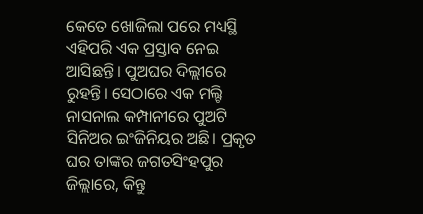କେତେ ଖୋଜିଲା ପରେ ମଧ୍ୟସ୍ଥି ଏହିପରି ଏକ ପ୍ରସ୍ତାବ ନେଇ ଆସିଛନ୍ତି। ପୁଅଘର ଦିଲ୍ଲୀରେ ରୁହନ୍ତି। ସେଠାରେ ଏକ ମଲ୍ଟି ନାସନାଲ କମ୍ପାନୀରେ ପୁଅଟି ସିନିଅର ଇଂଜିନିୟର ଅଛି। ପ୍ରକୃତ ଘର ତାଙ୍କର ଜଗତସିଂହପୁର ଜିଲ୍ଲାରେ, କିନ୍ତୁ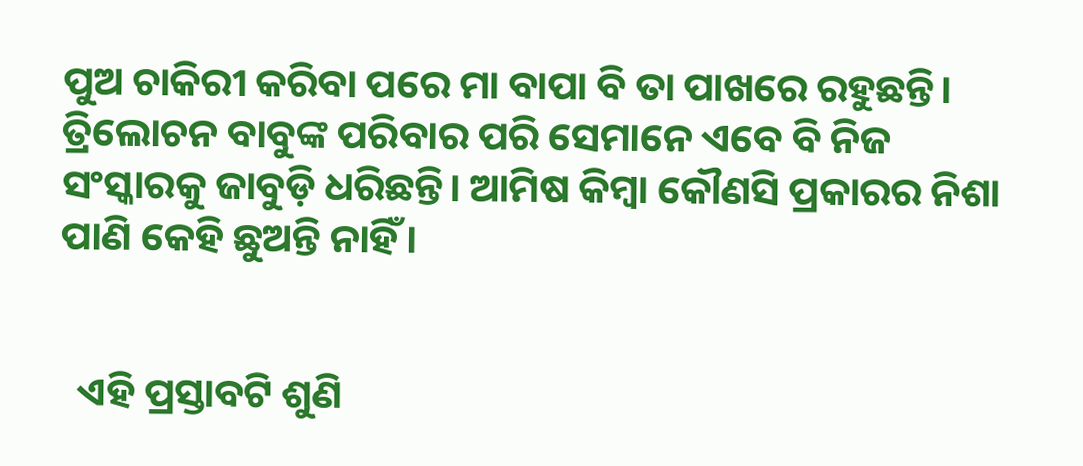ପୁଅ ଚାକିରୀ କରିବା ପରେ ମା ବାପା ବି ତା ପାଖରେ ରହୁଛନ୍ତି। ତ୍ରିଲୋଚନ ବାବୁଙ୍କ ପରିବାର ପରି ସେମାନେ ଏବେ ବି ନିଜ ସଂସ୍କାରକୁ ଜାବୁଡ଼ି ଧରିଛନ୍ତି। ଆମିଷ କିମ୍ବା କୌଣସି ପ୍ରକାରର ନିଶା ପାଣି କେହି ଛୁଅନ୍ତି ନାହିଁ।


  ଏହି ପ୍ରସ୍ତାବଟି ଶୁଣି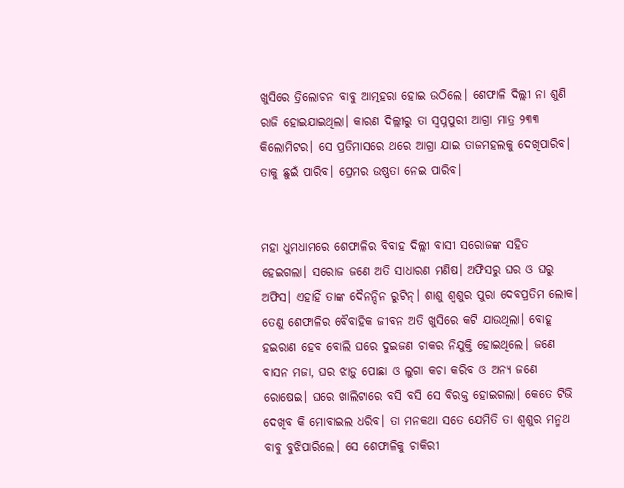ଖୁସିରେ ତ୍ରିଲୋଚନ ବାବୁ ଆତ୍ମହରା ହୋଇ ଉଠିଲେ। ଶେଫାଳି ଦିଲ୍ଲୀ ନା ଶୁଣି ରାଜି ହୋଇଯାଇଥିଲା। କାରଣ ଦିଲ୍ଲୀରୁ ତା ସ୍ବପ୍ନପୁରୀ ଆଗ୍ରା ମାତ୍ର ୨୩୩ କିଲୋମିଟର। ସେ ପ୍ରତିମାସରେ ଥରେ ଆଗ୍ରା ଯାଇ ତାଜମହଲକୁ ଦେଖିପାରିବ। ତାକୁ ଛୁଇଁ ପାରିବ। ପ୍ରେମର ଉଷ୍ଣତା ନେଇ ପାରିବ।


ମହା ଧୁମଧାମରେ ଶେଫାଳିର ବିବାହ ଦିଲ୍ଲୀ ବାସୀ ସରୋଜଙ୍କ ସହିତ ହେଇଗଲା। ସରୋଜ ଜଣେ ଅତି ସାଧାରଣ ମଣିଷ। ଅଫିସରୁ ଘର ଓ ଘରୁ ଅଫିସ। ଏହାହିଁ ତାଙ୍କ ଦୈନନ୍ଦିନ ରୁଟିନ୍। ଶାଶୁ ଶ୍ୱଶୁର ପୁରା ଦେବପ୍ରତିମ ଲୋକ। ତେଣୁ ଶେଫାଳିର ବୈବାହିକ ଜୀବନ ଅତି ଖୁସିରେ କଟି ଯାଉଥିଲା। ବୋହୂ ହଇରାଣ ହେବ ବୋଲି ଘରେ ଦୁଇଜଣ ଚାକର ନିଯୁକ୍ତି ହୋଇଥିଲେ। ଜଣେ ବାସନ ମଜା, ଘର ଝାଡ଼ୁ ପୋଛା ଓ ଲୁଗା କଚା କରିବ ଓ ଅନ୍ୟ ଜଣେ ରୋଷେଇ। ଘରେ ଖାଲିଟାରେ ବସି ବସି ସେ ବିରକ୍ତ ହୋଇଗଲା। କେତେ ଟିଭି ଦେଖିବ କି ମୋବାଇଲ ଧରିବ। ତା ମନକଥା ସତେ ଯେମିତି ତା ଶ୍ୱଶୁର ମନ୍ମଥ ବାବୁ ବୁଝିପାରିଲେ। ସେ ଶେଫାଳିକୁ ଚାକିରୀ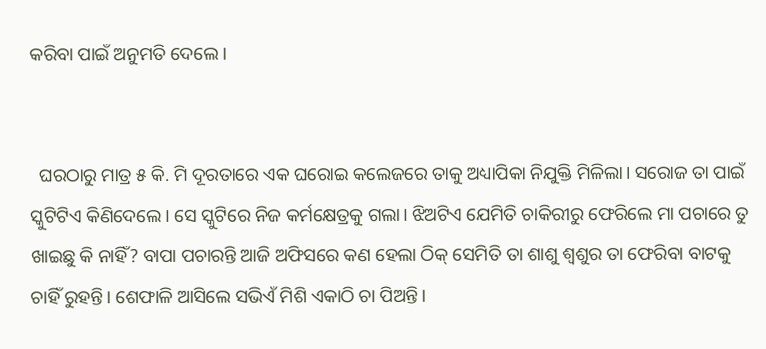କରିବା ପାଇଁ ଅନୁମତି ଦେଲେ।


  ଘରଠାରୁ ମାତ୍ର ୫ କି. ମି ଦୂରତାରେ ଏକ ଘରୋଇ କଲେଜରେ ତାକୁ ଅଧ୍ୟାପିକା ନିଯୁକ୍ତି ମିଳିଲା। ସରୋଜ ତା ପାଇଁ ସ୍କୁଟିଟିଏ କିଣିଦେଲେ। ସେ ସ୍କୁଟିରେ ନିଜ କର୍ମକ୍ଷେତ୍ରକୁ ଗଲା। ଝିଅଟିଏ ଯେମିତି ଚାକିରୀରୁ ଫେରିଲେ ମା ପଚାରେ ତୁ ଖାଇଛୁ କି ନାହିଁ? ବାପା ପଚାରନ୍ତି ଆଜି ଅଫିସରେ କଣ ହେଲା ଠିକ୍ ସେମିତି ତା ଶାଶୁ ଶ୍ୱଶୁର ତା ଫେରିବା ବାଟକୁ ଚାହିଁ ରୁହନ୍ତି। ଶେଫାଳି ଆସିଲେ ସଭିଏଁ ମିଶି ଏକାଠି ଚା ପିଅନ୍ତି।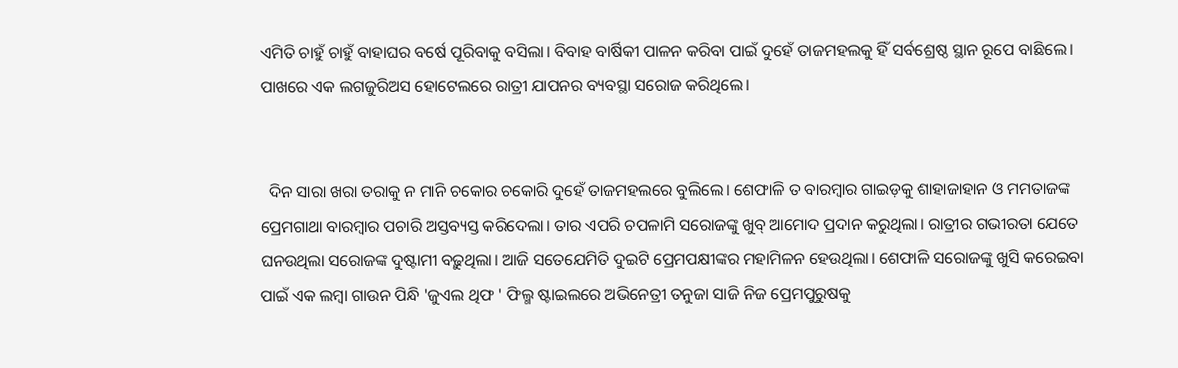ଏମିତି ଚାହୁଁ ଚାହୁଁ ବାହାଘର ବର୍ଷେ ପୂରିବାକୁ ବସିଲା। ବିବାହ ବାର୍ଷିକୀ ପାଳନ କରିବା ପାଇଁ ଦୁହେଁ ତାଜମହଲକୁ ହିଁ ସର୍ବଶ୍ରେଷ୍ଠ ସ୍ଥାନ ରୂପେ ବାଛିଲେ। ପାଖରେ ଏକ ଲଗଜୁରିଅସ ହୋଟେଲରେ ରାତ୍ରୀ ଯାପନର ବ୍ୟବସ୍ଥା ସରୋଜ କରିଥିଲେ।


  ଦିନ ସାରା ଖରା ତରାକୁ ନ ମାନି ଚକୋର ଚକୋରି ଦୁହେଁ ତାଜମହଲରେ ବୁଲିଲେ। ଶେଫାଳି ତ ବାରମ୍ବାର ଗାଇଡ଼କୁ ଶାହାଜାହାନ ଓ ମମତାଜଙ୍କ ପ୍ରେମଗାଥା ବାରମ୍ବାର ପଚାରି ଅସ୍ତବ୍ୟସ୍ତ କରିଦେଲା। ତାର ଏପରି ଚପଳାମି ସରୋଜଙ୍କୁ ଖୁବ୍ ଆମୋଦ ପ୍ରଦାନ କରୁଥିଲା। ରାତ୍ରୀର ଗଭୀରତା ଯେତେ ଘନଉଥିଲା ସରୋଜଙ୍କ ଦୁଷ୍ଟାମୀ ବଢ଼ୁଥିଲା। ଆଜି ସତେଯେମିତି ଦୁଇଟି ପ୍ରେମପକ୍ଷୀଙ୍କର ମହାମିଳନ ହେଉଥିଲା। ଶେଫାଳି ସରୋଜଙ୍କୁ ଖୁସି କରେଇବା ପାଇଁ ଏକ ଲମ୍ବା ଗାଉନ ପିନ୍ଧି 'ଜୁଏଲ ଥିଫ ' ଫିଲ୍ମ ଷ୍ଟାଇଲରେ ଅଭିନେତ୍ରୀ ତନୁଜା ସାଜି ନିଜ ପ୍ରେମପୁରୁଷକୁ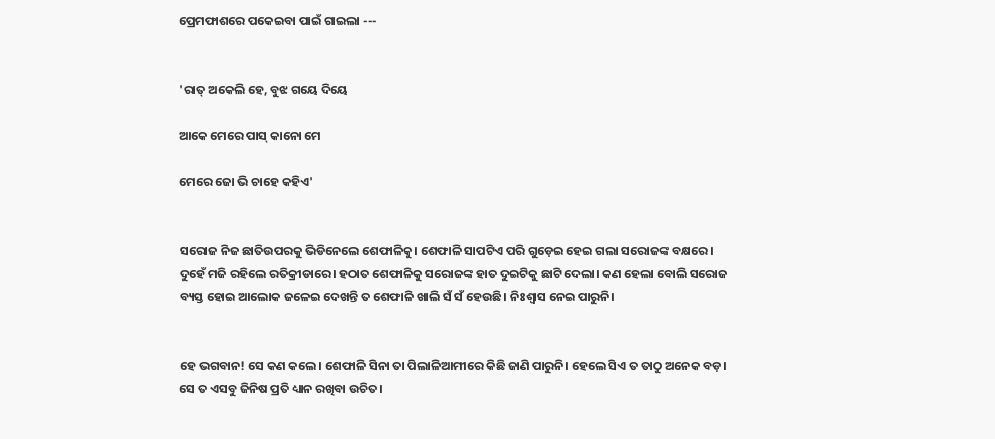ପ୍ରେମଫାଶରେ ପକେଇବା ପାଇଁ ଗାଇଲା ---


'ରାତ୍ ଅକେଲି ହେ, ବୁଝ ଗୟେ ଦିୟେ

ଆକେ ମେରେ ପାସ୍ କାନୋ ମେ

ମେରେ ଜୋ ଭି ଚାହେ କହିଏ'


ସରୋଜ ନିଜ ଛାତିଉପରକୁ ଭିଡିନେଲେ ଶେଫାଳିକୁ। ଶେଫାଳି ସାପଟିଏ ପରି ଗୁଡ଼େଇ ହେଇ ଗଲା ସରୋଜଙ୍କ ବକ୍ଷରେ। ଦୁହେଁ ମଜି ରହିଲେ ରତିକ୍ରୀଡାରେ। ହଠାତ ଶେଫାଳିକୁ ସରୋଜଙ୍କ ହାତ ଦୁଇଟିକୁ ଛାଟି ଦେଲା। କଣ ହେଲା ବୋଲି ସରୋଜ ବ୍ୟସ୍ତ ହୋଇ ଆଲୋକ ଜଳେଇ ଦେଖନ୍ତି ତ ଶେଫାଳି ଖାଲି ସଁ ସଁ ହେଉଛି। ନିଃଶ୍ୱାସ ନେଇ ପାରୁନି।


ହେ ଭଗବାନ! ସେ କଣ କଲେ। ଶେଫାଳି ସିନା ତା ପିଲାଳିଆମୀରେ କିଛି ଜାଣି ପାରୁନି। ହେଲେ ସିଏ ତ ତାଠୁ ଅନେକ ବଡ଼। ସେ ତ ଏସବୁ ଜିନିଷ ପ୍ରତି ଧ୍ୟାନ ରଖିବା ଉଚିତ।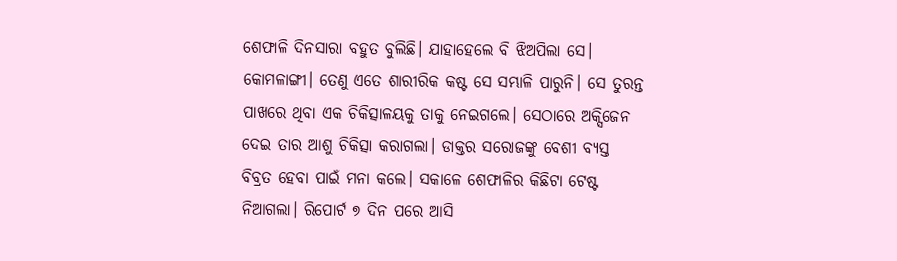ଶେଫାଳି ଦିନସାରା ବହୁତ ବୁଲିଛି। ଯାହାହେଲେ ବି ଝିଅପିଲା ସେ। କୋମଳାଙ୍ଗୀ। ତେଣୁ ଏତେ ଶାରୀରିକ କଷ୍ଟ ସେ ସମ୍ଭାଳି ପାରୁନି। ସେ ତୁରନ୍ତ ପାଖରେ ଥିବା ଏକ ଚିକିତ୍ସାଳୟକୁ ତାକୁ ନେଇଗଲେ। ସେଠାରେ ଅକ୍ସିଜେନ ଦେଇ ତାର ଆଶୁ ଚିକିତ୍ସା କରାଗଲା। ଡାକ୍ତର ସରୋଜଙ୍କୁ ବେଶୀ ବ୍ୟସ୍ତ ବିବ୍ରତ ହେବା ପାଇଁ ମନା କଲେ। ସକାଳେ ଶେଫାଳିର କିଛିଟା ଟେଷ୍ଟ ନିଆଗଲା। ରିପୋର୍ଟ ୭ ଦିନ ପରେ ଆସି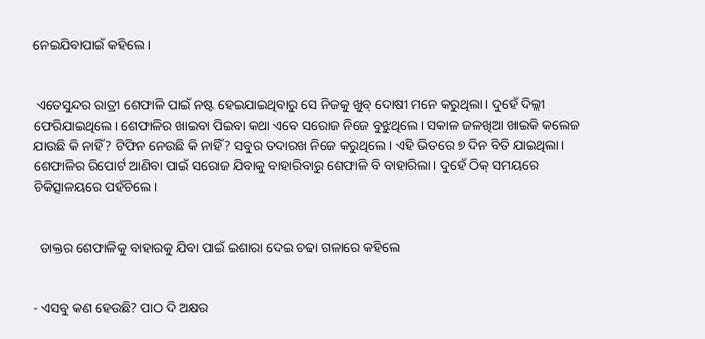ନେଇଯିବାପାଇଁ କହିଲେ।


 ଏତେସୁନ୍ଦର ରାତ୍ରୀ ଶେଫାଳି ପାଇଁ ନଷ୍ଟ ହେଇଯାଇଥିବାରୁ ସେ ନିଜକୁ ଖୁବ୍ ଦୋଷୀ ମନେ କରୁଥିଲା। ଦୁହେଁ ଦିଲ୍ଲୀ ଫେରିଯାଇଥିଲେ। ଶେଫାଳିର ଖାଇବା ପିଇବା କଥା ଏବେ ସରୋଜ ନିଜେ ବୁଝୁଥିଲେ। ସକାଳ ଜଳଖିଆ ଖାଇକି କଲେଜ ଯାଉଛି କି ନାହିଁ? ଟିଫିନ ନେଉଛି କି ନାହିଁ? ସବୁର ତଦାରଖ ନିଜେ କରୁଥିଲେ। ଏହି ଭିତରେ ୭ ଦିନ ବିତି ଯାଇଥିଲା। ଶେଫାଳିର ରିପୋର୍ଟ ଆଣିବା ପାଇଁ ସରୋଜ ଯିବାକୁ ବାହାରିବାରୁ ଶେଫାଳି ବି ବାହାରିଲା। ଦୁହେଁ ଠିକ୍ ସମୟରେ ଚିକିତ୍ସାଳୟରେ ପହଁଚିଲେ।


  ଡାକ୍ତର ଶେଫାଳିକୁ ବାହାରକୁ ଯିବା ପାଇଁ ଇଶାରା ଦେଇ ଚଢା ଗଳାରେ କହିଲେ


- ଏସବୁ କଣ ହେଉଛି? ପାଠ ଦି ଅକ୍ଷର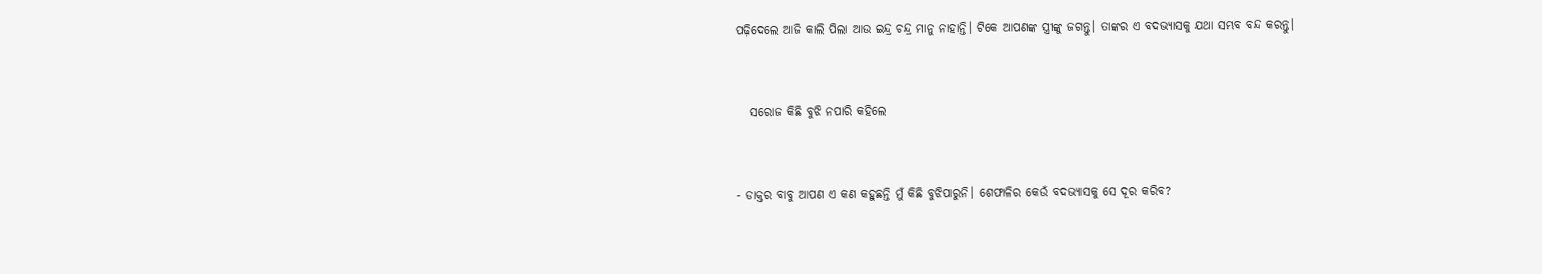ପଢ଼ିଦେଲେ ଆଜି କାଲି ପିଲା ଆଉ ଇନ୍ଦ୍ର ଚନ୍ଦ୍ର ମାନୁ ନାହାନ୍ତି। ଟିକେ ଆପଣଙ୍କ ସ୍ତ୍ରୀଙ୍କୁ ଜଗନ୍ତୁ। ତାଙ୍କର ଏ ବଦଭ୍ୟାସକୁ ଯଥା ସମ୍ଭବ ବନ୍ଦ କରନ୍ତୁ।


   ସରୋଜ କିଛି ବୁଝି ନପାରି କହିଲେ


- ଡାକ୍ତର ବାବୁ ଆପଣ ଏ କଣ କହୁଛନ୍ତି ମୁଁ କିଛି ବୁଝିପାରୁନି। ଶେଫାଳିର କେଉଁ ବଦଭ୍ୟାସକୁ ସେ ଦୂର କରିବ?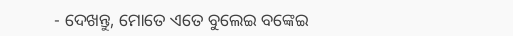- ଦେଖନ୍ତୁ, ମୋତେ ଏତେ ବୁଲେଇ ବଙ୍କେଇ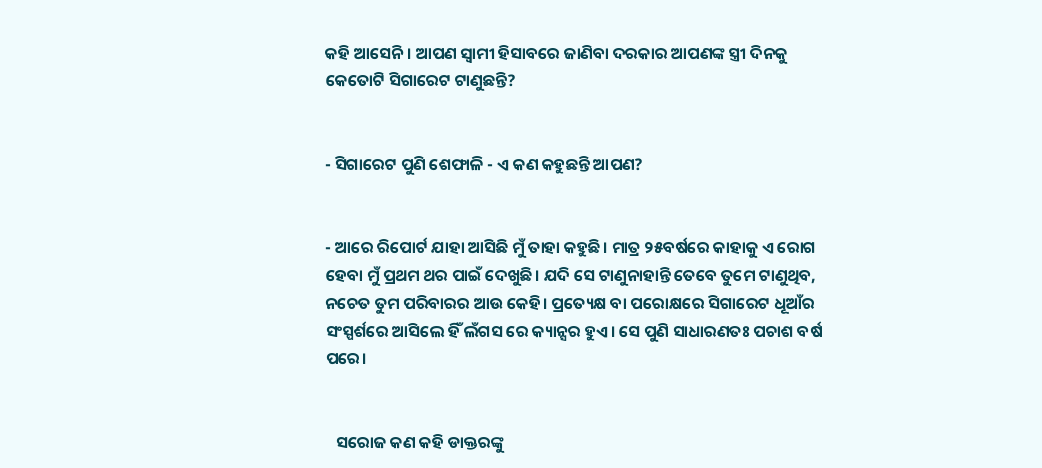କହି ଆସେନି। ଆପଣ ସ୍ୱାମୀ ହିସାବରେ ଜାଣିବା ଦରକାର ଆପଣଙ୍କ ସ୍ତ୍ରୀ ଦିନକୁ କେତୋଟି ସିଗାରେଟ ଟାଣୁଛନ୍ତି?


- ସିଗାରେଟ ପୁଣି ଶେଫାଳି - ଏ କଣ କହୁଛନ୍ତି ଆପଣ?


- ଆରେ ରିପୋର୍ଟ ଯାହା ଆସିଛି ମୁଁ ତାହା କହୁଛି। ମାତ୍ର ୨୫ବର୍ଷରେ କାହାକୁ ଏ ରୋଗ ହେବା ମୁଁ ପ୍ରଥମ ଥର ପାଇଁ ଦେଖୁଛି। ଯଦି ସେ ଟାଣୁନାହାନ୍ତି ତେବେ ତୁମେ ଟାଣୁଥିବ, ନଚେତ ତୁମ ପରିବାରର ଆଉ କେହି। ପ୍ରତ୍ୟେକ୍ଷ ବା ପରୋକ୍ଷରେ ସିଗାରେଟ ଧୂଆଁର ସଂସ୍ପର୍ଶରେ ଆସିଲେ ହିଁ ଲଁଗସ ରେ କ୍ୟାନ୍ସର ହୁଏ। ସେ ପୁଣି ସାଧାରଣତଃ ପଚାଶ ବର୍ଷ ପରେ।


   ସରୋଜ କଣ କହି ଡାକ୍ତରଙ୍କୁ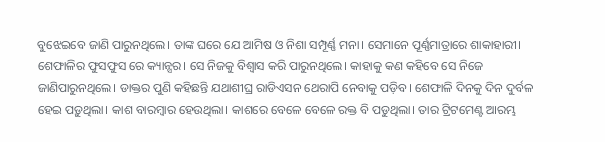ବୁଝେଇବେ ଜାଣି ପାରୁନଥିଲେ। ତାଙ୍କ ଘରେ ଯେ ଆମିଷ ଓ ନିଶା ସମ୍ପୂର୍ଣ୍ଣ ମନା। ସେମାନେ ପୂର୍ଣ୍ଣମାତ୍ରାରେ ଶାକାହାରୀ। ଶେଫାଳିର ଫୁସଫୁସ ରେ କ୍ୟାନ୍ସର। ସେ ନିଜକୁ ବିଶ୍ୱାସ କରି ପାରୁନଥିଲେ। କାହାକୁ କଣ କହିବେ ସେ ନିଜେ ଜାଣିପାରୁନଥିଲେ। ଡାକ୍ତର ପୁଣି କହିଛନ୍ତି ଯଥାଶୀଘ୍ର ରାଡିଏସନ ଥେରାପି ନେବାକୁ ପଡ଼ିବ। ଶେଫାଳି ଦିନକୁ ଦିନ ଦୁର୍ବଳ ହେଇ ପଡ଼ୁଥିଲା। କାଶ ବାରମ୍ବାର ହେଉଥିଲା। କାଶରେ ବେଳେ ବେଳେ ରକ୍ତ ବି ପଡୁଥିଲା। ତାର ଟ୍ରିଟମେଣ୍ଟ ଆରମ୍ଭ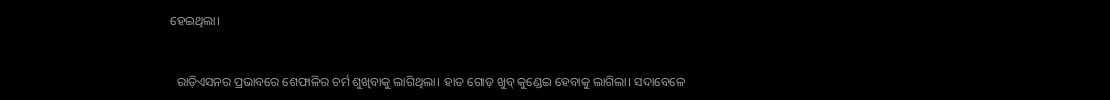ହେଇଥିଲା।


  ରାଡ଼ିଏସନର ପ୍ରଭାବରେ ଶେଫାଳିର ଚର୍ମ ଶୁଖିବାକୁ ଲାଗିଥିଲା। ହାତ ଗୋଡ଼ ଖୁବ୍ କୁଣ୍ଡେଇ ହେବାକୁ ଲାଗିଲା। ସଦାବେଳେ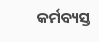କର୍ମବ୍ୟସ୍ତ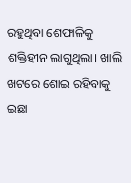ରହୁଥିବା ଶେଫାଳିକୁ ଶକ୍ତିହୀନ ଲାଗୁଥିଲା। ଖାଲି ଖଟରେ ଶୋଇ ରହିବାକୁ ଇଛା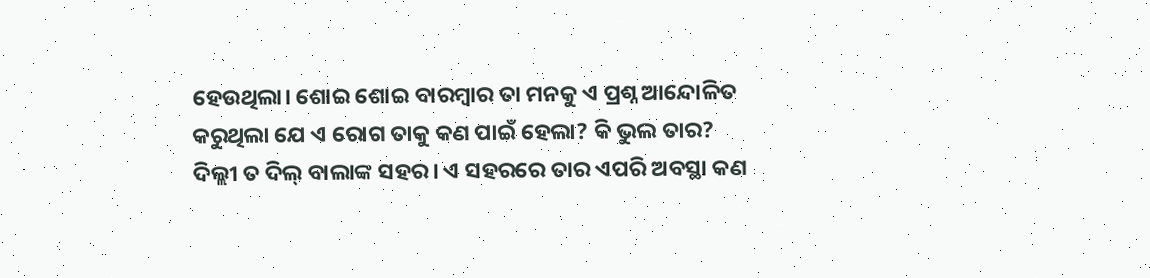ହେଉଥିଲା। ଶୋଇ ଶୋଇ ବାରମ୍ବାର ତା ମନକୁ ଏ ପ୍ରଶ୍ନ ଆନ୍ଦୋଳିତ କରୁଥିଲା ଯେ ଏ ରୋଗ ତାକୁ କଣ ପାଇଁ ହେଲା? କି ଭୁଲ ତାର? ଦିଲ୍ଲୀ ତ ଦିଲ୍ ବାଲାଙ୍କ ସହର। ଏ ସହରରେ ତାର ଏପରି ଅବସ୍ଥା କଣ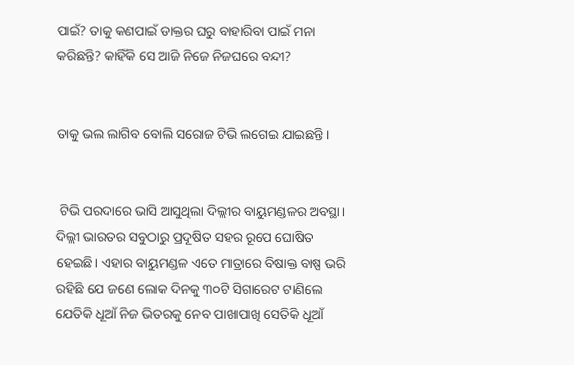ପାଇଁ? ତାକୁ କଣପାଇଁ ଡାକ୍ତର ଘରୁ ବାହାରିବା ପାଇଁ ମନା କରିଛନ୍ତି? କାହିଁକି ସେ ଆଜି ନିଜେ ନିଜଘରେ ବନ୍ଦୀ?


ତାକୁ ଭଲ ଲାଗିବ ବୋଲି ସରୋଜ ଟିଭି ଲଗେଇ ଯାଇଛନ୍ତି।


 ଟିଭି ପରଦାରେ ଭାସି ଆସୁଥିଲା ଦିଲ୍ଲୀର ବାୟୁମଣ୍ଡଳର ଅବସ୍ଥା। ଦିଲ୍ଲୀ ଭାରତର ସବୁଠାରୁ ପ୍ରଦୂଷିତ ସହର ରୂପେ ଘୋଷିତ ହେଇଛି। ଏହାର ବାୟୁମଣ୍ଡଳ ଏତେ ମାତ୍ରାରେ ବିଷାକ୍ତ ବାଷ୍ପ ଭରି ରହିଛି ଯେ ଜଣେ ଲୋକ ଦିନକୁ ୩୦ଟି ସିଗାରେଟ ଟାଣିଲେ ଯେତିକି ଧୂଆଁ ନିଜ ଭିତରକୁ ନେବ ପାଖାପାଖି ସେତିକି ଧୂଆଁ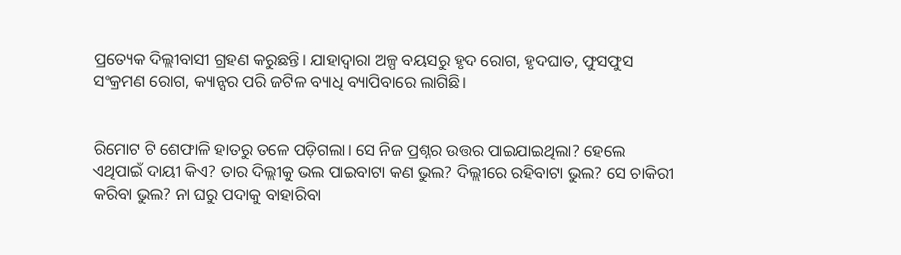ପ୍ରତ୍ୟେକ ଦିଲ୍ଲୀବାସୀ ଗ୍ରହଣ କରୁଛନ୍ତି। ଯାହାଦ୍ୱାରା ଅଳ୍ପ ବୟସରୁ ହୃଦ ରୋଗ, ହୃଦଘାତ, ଫୁସଫୁସ ସଂକ୍ରମଣ ରୋଗ, କ୍ୟାନ୍ସର ପରି ଜଟିଳ ବ୍ୟାଧି ବ୍ୟାପିବାରେ ଲାଗିଛି।


ରିମୋଟ ଟି ଶେଫାଳି ହାତରୁ ତଳେ ପଡ଼ିଗଲା। ସେ ନିଜ ପ୍ରଶ୍ନର ଉତ୍ତର ପାଇଯାଇଥିଲା? ହେଲେ ଏଥିପାଇଁ ଦାୟୀ କିଏ? ତାର ଦିଲ୍ଲୀକୁ ଭଲ ପାଇବାଟା କଣ ଭୁଲ? ଦିଲ୍ଲୀରେ ରହିବାଟା ଭୁଲ? ସେ ଚାକିରୀ କରିବା ଭୁଲ? ନା ଘରୁ ପଦାକୁ ବାହାରିବା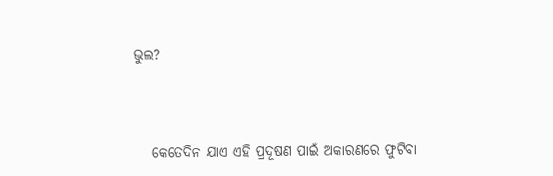ଭୁଲ?



   କେତେଦିନ ଯାଏ ଏହି ପ୍ରଦୂଷଣ ପାଇଁ ଅକାରଣରେ ଫୁଟିବା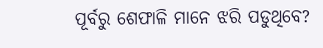ପୂର୍ବରୁ ଶେଫାଳି ମାନେ ଝରି ପଡୁଥିବେ?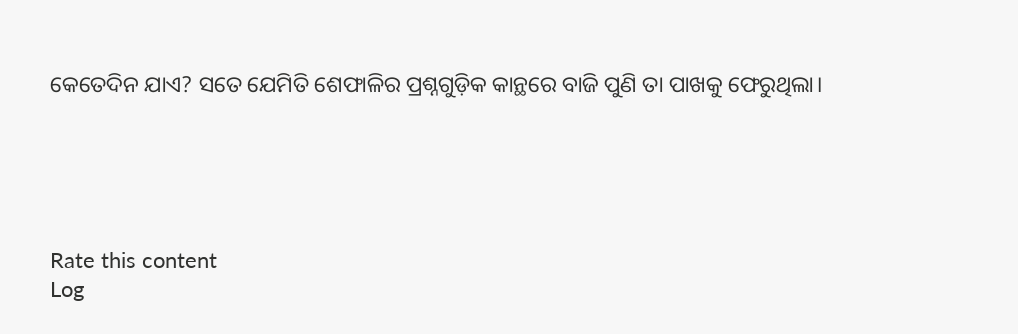କେତେଦିନ ଯାଏ? ସତେ ଯେମିତି ଶେଫାଳିର ପ୍ରଶ୍ନଗୁଡ଼ିକ କାନ୍ଥରେ ବାଜି ପୁଣି ତା ପାଖକୁ ଫେରୁଥିଲା।





Rate this content
Log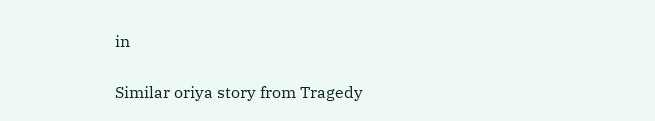in

Similar oriya story from Tragedy